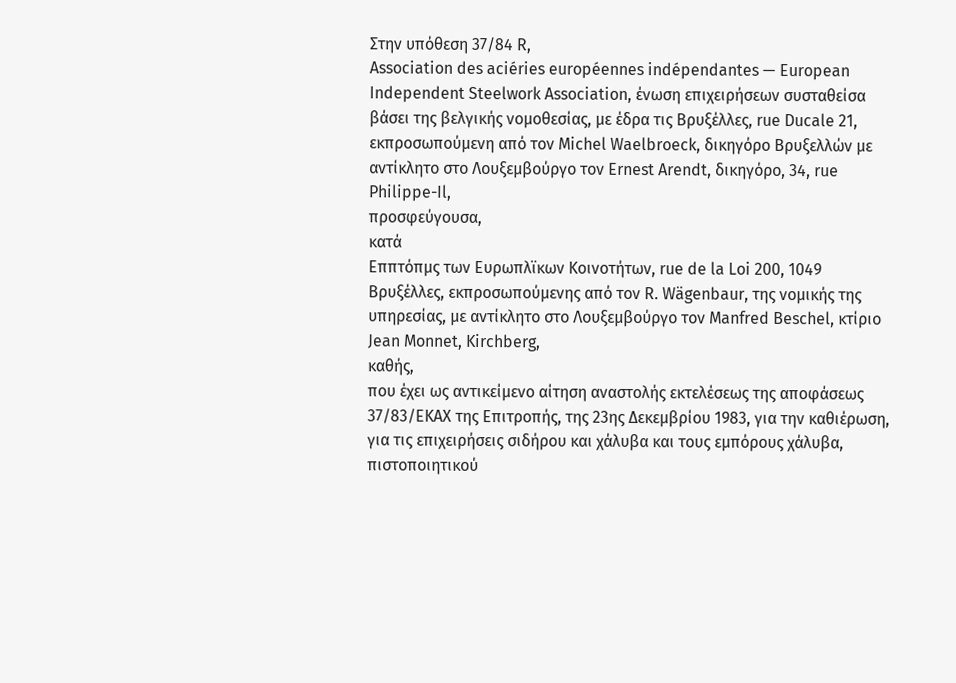Στην υπόθεση 37/84 R,
Association des aciéries européennes indépendantes — European Independent Steelwork Association, ένωση επιχειρήσεων συσταθείσα βάσει της βελγικής νομοθεσίας, με έδρα τις Βρυξέλλες, rue Ducale 21, εκπροσωπούμενη από τον Michel Waelbroeck, δικηγόρο Βρυξελλών με αντίκλητο στο Λουξεμβούργο τον Ernest Arendt, δικηγόρο, 34, rue Philippe-Il,
προσφεύγουσα,
κατά
Εππτόπμς των Ευρωπλϊκων Κοινοτήτων, rue de la Loi 200, 1049 Βρυξέλλες, εκπροσωπούμενης από τον R. Wägenbaur, της νομικής της υπηρεσίας, με αντίκλητο στο Λουξεμβούργο τον Manfred Beschel, κτίριο Jean Monnet, Kirchberg,
καθής,
που έχει ως αντικείμενο αίτηση αναστολής εκτελέσεως της αποφάσεως 37/83/ΕΚΑΧ της Επιτροπής, της 23ης Δεκεμβρίου 1983, για την καθιέρωση, για τις επιχειρήσεις σιδήρου και χάλυβα και τους εμπόρους χάλυβα, πιστοποιητικού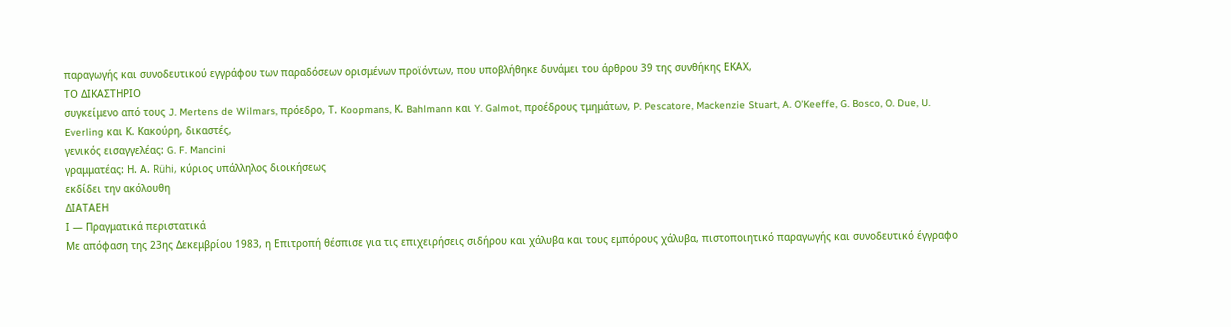παραγωγής και συνοδευτικού εγγράφου των παραδόσεων ορισμένων προϊόντων, που υποβλήθηκε δυνάμει του άρθρου 39 της συνθήκης ΕΚΑΧ,
ΤΟ ΔΙΚΑΣΤΗΡΙΟ
συγκείμενο από τους J. Mertens de Wilmars, πρόεδρο, Τ. Koopmans, Κ. Bahlmann και Y. Galmot, προέδρους τμημάτων, P. Pescatore, Mackenzie Stuart, A. O'Keeffe, G. Bosco, O. Due, U. Everling και Κ. Κακούρη, δικαστές,
γενικός εισαγγελέας: G. F. Mancini
γραμματέας: Η. Α. Rühi, κύριος υπάλληλος διοικήσεως
εκδίδει την ακόλουθη
ΔΙΑΤΑΕΗ
Ι — Πραγματικά περιστατικά
Με απόφαση της 23ης Δεκεμβρίου 1983, η Επιτροπή θέσπισε για τις επιχειρήσεις σιδήρου και χάλυβα και τους εμπόρους χάλυβα, πιστοποιητικό παραγωγής και συνοδευτικό έγγραφο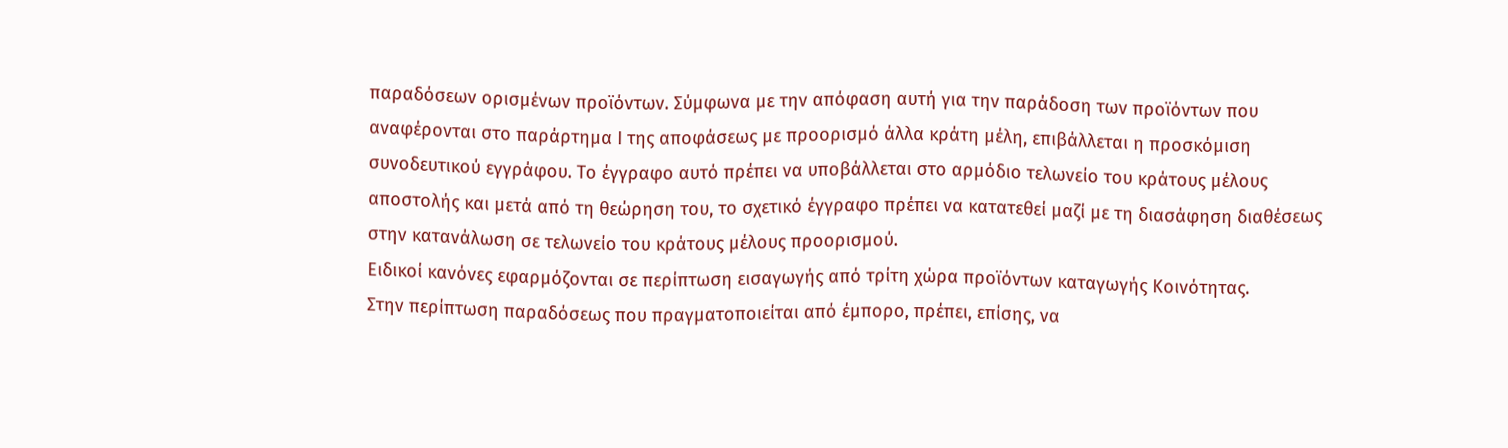παραδόσεων ορισμένων προϊόντων. Σύμφωνα με την απόφαση αυτή για την παράδοση των προϊόντων που αναφέρονται στο παράρτημα Ι της αποφάσεως με προορισμό άλλα κράτη μέλη, επιβάλλεται η προσκόμιση συνοδευτικού εγγράφου. Το έγγραφο αυτό πρέπει να υποβάλλεται στο αρμόδιο τελωνείο του κράτους μέλους αποστολής και μετά από τη θεώρηση του, το σχετικό έγγραφο πρέπει να κατατεθεί μαζί με τη διασάφηση διαθέσεως στην κατανάλωση σε τελωνείο του κράτους μέλους προορισμού.
Ειδικοί κανόνες εφαρμόζονται σε περίπτωση εισαγωγής από τρίτη χώρα προϊόντων καταγωγής Κοινότητας.
Στην περίπτωση παραδόσεως που πραγματοποιείται από έμπορο, πρέπει, επίσης, να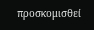προσκομισθεί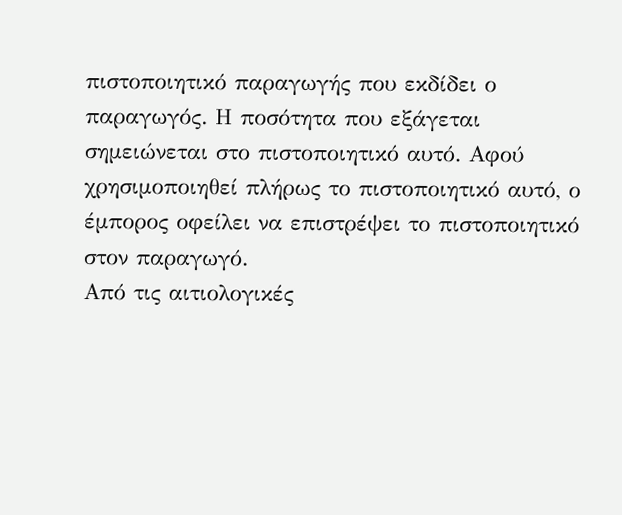πιστοποιητικό παραγωγής που εκδίδει ο παραγωγός. Η ποσότητα που εξάγεται σημειώνεται στο πιστοποιητικό αυτό. Αφού χρησιμοποιηθεί πλήρως το πιστοποιητικό αυτό, ο έμπορος οφείλει να επιστρέψει το πιστοποιητικό στον παραγωγό.
Από τις αιτιολογικές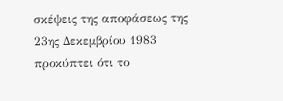σκέψεις της αποφάσεως της 23ης Δεκεμβρίου 1983 προκύπτει ότι το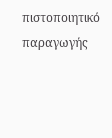πιστοποιητικό παραγωγής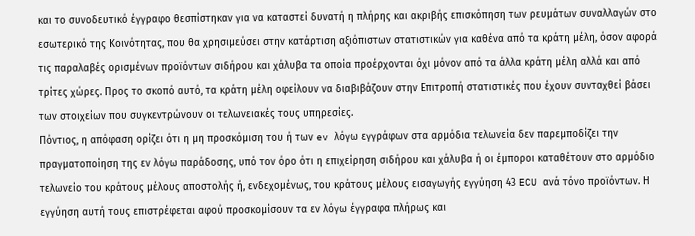και το συνοδευτικό έγγραφο θεσπίστηκαν για να καταστεί δυνατή η πλήρης και ακριβής επισκόπηση των ρευμάτων συναλλαγών στο εσωτερικό της Κοινότητας, που θα χρησιμεύσει στην κατάρτιση αξιόπιστων στατιστικών για καθένα από τα κράτη μέλη, όσον αφορά τις παραλαβές ορισμένων προϊόντων σιδήρου και χάλυβα τα οποία προέρχονται όχι μόνον από τα άλλα κράτη μέλη αλλά και από τρίτες χώρες. Προς το σκοπό αυτό, τα κράτη μέλη οφείλουν να διαβιβάζουν στην Επιτροπή στατιστικές που έχουν συνταχθεί βάσει των στοιχείων που συγκεντρώνουν οι τελωνειακές τους υπηρεσίες.
Πόντιος, η απόφαση ορίζει ότι η μη προσκόμιση του ή των ev λόγω εγγράφων στα αρμόδια τελωνεία δεν παρεμποδίζει την πραγματοποίηση της εν λόγω παράδοσης, υπό τον όρο ότι η επιχείρηση σιδήρου και χάλυβα ή οι έμποροι καταθέτουν στο αρμόδιο τελωνείο του κράτους μέλους αποστολής ή, ενδεχομένως, του κράτους μέλους εισαγωγής εγγύηση 43 ECU ανά τόνο προϊόντων. Η εγγύηση αυτή τους επιστρέφεται αφού προσκομίσουν τα εν λόγω έγγραφα πλήρως και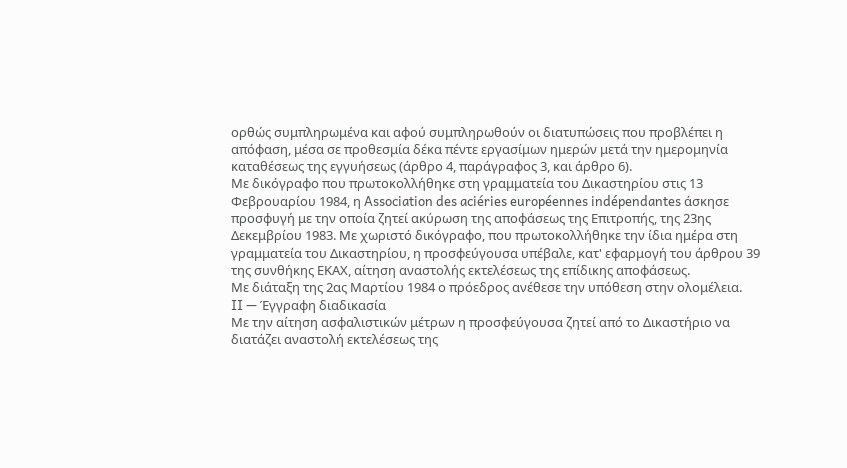ορθώς συμπληρωμένα και αφού συμπληρωθούν οι διατυπώσεις που προβλέπει η απόφαση, μέσα σε προθεσμία δέκα πέντε εργασίμων ημερών μετά την ημερομηνία καταθέσεως της εγγυήσεως (άρθρο 4, παράγραφος 3, και άρθρο 6).
Με δικόγραφο που πρωτοκολλήθηκε στη γραμματεία του Δικαστηρίου στις 13 Φεβρουαρίου 1984, η Association des aciéries européennes indépendantes άσκησε προσφυγή με την οποία ζητεί ακύρωση της αποφάσεως της Επιτροπής, της 23ης Δεκεμβρίου 1983. Με χωριστό δικόγραφο, που πρωτοκολλήθηκε την ίδια ημέρα στη γραμματεία του Δικαστηρίου, η προσφεύγουσα υπέβαλε, κατ' εφαρμογή του άρθρου 39 της συνθήκης ΕΚΑΧ, αίτηση αναστολής εκτελέσεως της επίδικης αποφάσεως.
Με διάταξη της 2ας Μαρτίου 1984 ο πρόεδρος ανέθεσε την υπόθεση στην ολομέλεια.
II — Έγγραφη διαδικασία
Με την αίτηση ασφαλιστικών μέτρων η προσφεύγουσα ζητεί από το Δικαστήριο να διατάζει αναστολή εκτελέσεως της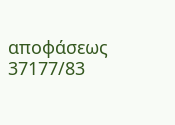αποφάσεως 37177/83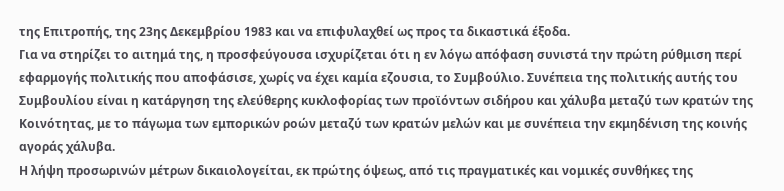της Επιτροπής, της 23ης Δεκεμβρίου 1983 και να επιφυλαχθεί ως προς τα δικαστικά έξοδα.
Για να στηρίζει το αιτημά της, η προσφεύγουσα ισχυρίζεται ότι η εν λόγω απόφαση συνιστά την πρώτη ρύθμιση περί εφαρμογής πολιτικής που αποφάσισε, χωρίς να έχει καμία εζουσια, το Συμβούλιο. Συνέπεια της πολιτικής αυτής του Συμβουλίου είναι η κατάργηση της ελεύθερης κυκλοφορίας των προϊόντων σιδήρου και χάλυβα μεταζύ των κρατών της Κοινότητας, με το πάγωμα των εμπορικών ροών μεταζύ των κρατών μελών και με συνέπεια την εκμηδένιση της κοινής αγοράς χάλυβα.
Η λήψη προσωρινών μέτρων δικαιολογείται, εκ πρώτης όψεως, από τις πραγματικές και νομικές συνθήκες της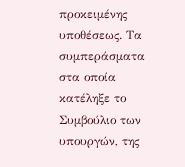προκειμένης υποθέσεως. Τα συμπεράσματα στα οποία κατέληξε το Συμβούλιο των υπουργών, της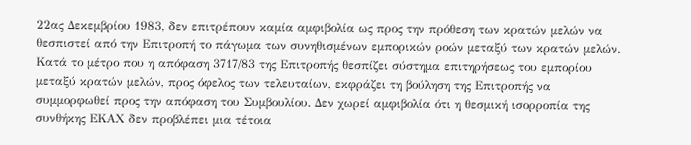22ας Δεκεμβρίου 1983, δεν επιτρέπουν καμία αμφιβολία ως προς την πρόθεση των κρατών μελών να θεσπιστεί από την Επιτροπή το πάγωμα των συνηθισμένων εμπορικών ροών μεταξύ των κρατών μελών. Κατά το μέτρο που η απόφαση 3717/83 της Επιτροπής θεσπίζει σύστημα επιτηρήσεως του εμπορίου μεταξύ κρατών μελών, προς όφελος των τελευταίων, εκφράζει τη βούληση της Επιτροπής να συμμορφωθεί προς την απόφαση του Συμβουλίου. Δεν χωρεί αμφιβολία ότι η θεσμική ισορροπία της συνθήκης ΕΚΑΧ δεν προβλέπει μια τέτοια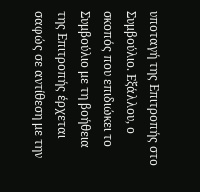υποταγή της Επιτροπής στο Συμβούλιο. Εξάλλου, ο σκοπός που επιδιώκει το Συμβούλιο με τη βοήθεια της Επιτροπής έρχεται σαφώς σε αντίθεση με την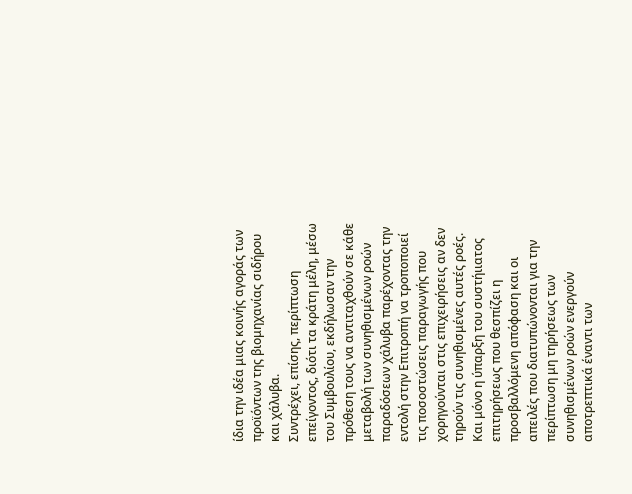ίδια την ιδέα μιας κοινής αγοράς των προϊόντων της βιομηχανίας σιδήρου και χάλυβα.
Συντρέχει, επίσης, περίπτωση επείγοντος, διότι τα κράτη μέλη, μέσω του Συμβουλίου, εκδήλωσαν την πρόθεση τους να αντιταχθούν σε κάθε μεταβολή των συνηθισμένων ροών παραδόσεων χάλυβα παρέχοντας την εντολή στην Επιτροπή να τροποποιεί τις ποσοστώσεις παραγωγής που χορηγούνται στις επιχειρήσεις αν δεν τηρούν τις συνηθισμένες αυτές ροές. Και μόνο η ύπαρξη του συστήιιατος επιτηρήσεως που θεσπίζει η προσβαλλόμενη απόφαση και οι απειλές που διατυπώνονται για την περίπτωση μη τηρήσεως των συνηθισμένων ροών ενεργούν αποτρεπτικά έναντι των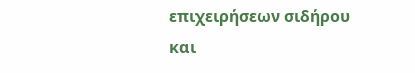επιχειρήσεων σιδήρου και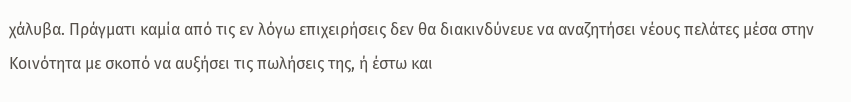χάλυβα. Πράγματι καμία από τις εν λόγω επιχειρήσεις δεν θα διακινδύνευε να αναζητήσει νέους πελάτες μέσα στην Κοινότητα με σκοπό να αυξήσει τις πωλήσεις της, ή έστω και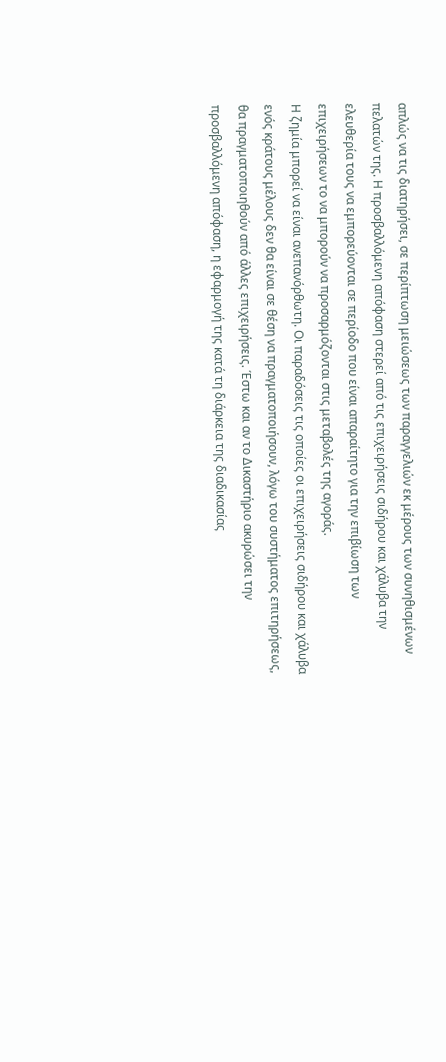απλώς να τις διατηρήσει, σε περίπτωση μειώσεως των παραγγελιών εκ μέρους των συνηθισμένων πελατών της. Η προσβαλλόμενη απόφαση στερεί από τις επιχειρήσεις σιδήρου και χάλυβα την ελευθερία τους να εμπορεύονται σε περίοδο που είναι απαραίτητο για την επιβίωση των επιχειρήσεων το να μπορούν να προσαρμόζονται στις μεταβολές της αγοράς.
Η ζημία μπορεί να είναι ανεπανόρθωτη. Οι παραδόσεις τις οποίες οι επιχειρήσεις σιδήρου και χάλυβα ενός κράτους μέλους δεν θα είναι σε θέση να πραγματοποιήσουν, λόγω του συστήματος επιτηρήσεως, θα πραγματοποιηθούν από άλλες επιχειρήσεις. Έστω και αν το Δικαστήριο ακυρώσει την προσβαλλόμενη απόφαση, η εφαρμογή της κατά τη διάρκεια της διαδικασίας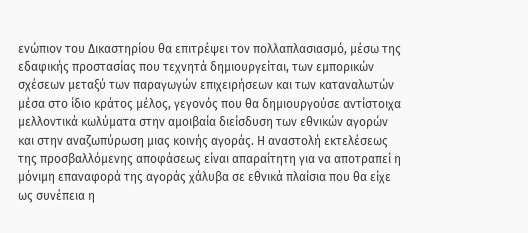ενώπιον του Δικαστηρίου θα επιτρέψει τον πολλαπλασιασμό, μέσω της εδαφικής προστασίας που τεχνητά δημιουργείται, των εμπορικών σχέσεων μεταξύ των παραγωγών επιχειρήσεων και των καταναλωτών μέσα στο ίδιο κράτος μέλος, γεγονός που θα δημιουργούσε αντίστοιχα μελλοντικά κωλύματα στην αμοιβαία διείσδυση των εθνικών αγορών και στην αναζωπύρωση μιας κοινής αγοράς. Η αναστολή εκτελέσεως της προσβαλλόμενης αποφάσεως είναι απαραίτητη για να αποτραπεί η μόνιμη επαναφορά της αγοράς χάλυβα σε εθνικά πλαίσια που θα είχε ως συνέπεια η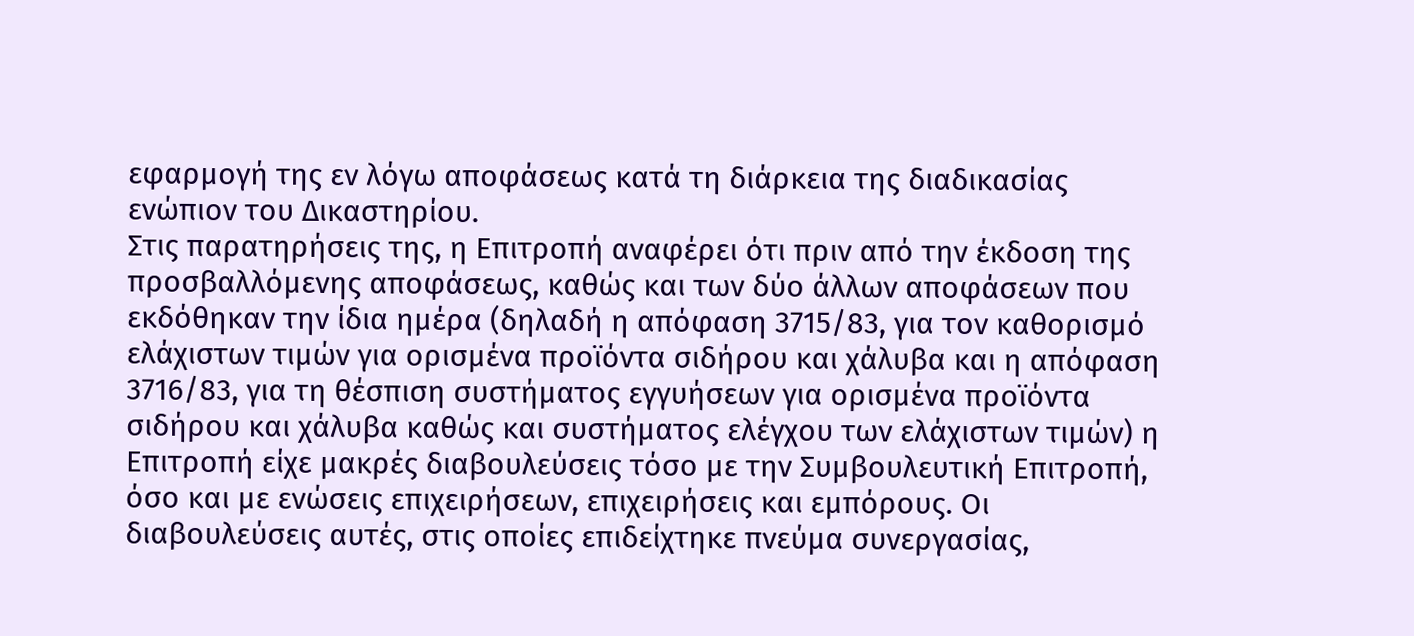εφαρμογή της εν λόγω αποφάσεως κατά τη διάρκεια της διαδικασίας ενώπιον του Δικαστηρίου.
Στις παρατηρήσεις της, η Επιτροπή αναφέρει ότι πριν από την έκδοση της προσβαλλόμενης αποφάσεως, καθώς και των δύο άλλων αποφάσεων που εκδόθηκαν την ίδια ημέρα (δηλαδή η απόφαση 3715/83, για τον καθορισμό ελάχιστων τιμών για ορισμένα προϊόντα σιδήρου και χάλυβα και η απόφαση 3716/83, για τη θέσπιση συστήματος εγγυήσεων για ορισμένα προϊόντα σιδήρου και χάλυβα καθώς και συστήματος ελέγχου των ελάχιστων τιμών) η Επιτροπή είχε μακρές διαβουλεύσεις τόσο με την Συμβουλευτική Επιτροπή, όσο και με ενώσεις επιχειρήσεων, επιχειρήσεις και εμπόρους. Οι διαβουλεύσεις αυτές, στις οποίες επιδείχτηκε πνεύμα συνεργασίας,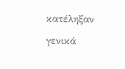κατέληξαν γενικά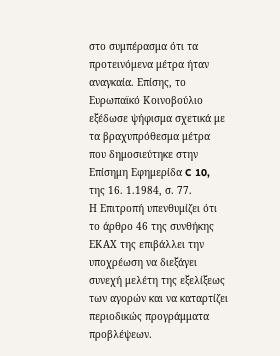στο συμπέρασμα ότι τα προτεινόμενα μέτρα ήταν αναγκαία. Επίσης, το Ευρωπαϊκό Κοινοβούλιο εξέδωσε ψήφισμα σχετικά με τα βραχυπρόθεσμα μέτρα που δημοσιεύτηκε στην Επίσημη Εφημερίδα C 10, της 16. 1.1984, σ. 77.
Η Επιτροπή υπενθυμίζει ότι το άρθρο 46 της συνθήκης ΕΚΑΧ της επιβάλλει την υποχρέωση να διεξάγει συνεχή μελέτη της εξελίξεως των αγορών και να καταρτίζει περιοδικώς προγράμματα προβλέψεων.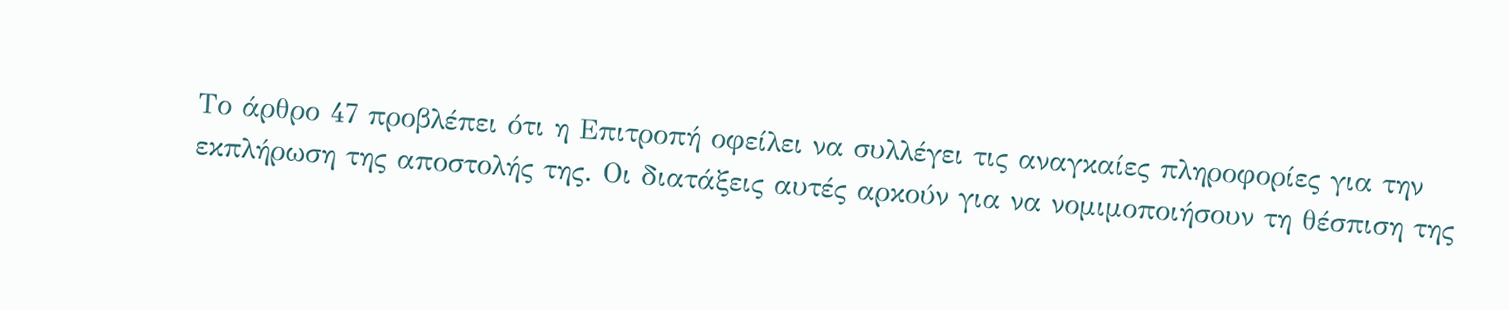Το άρθρο 47 προβλέπει ότι η Επιτροπή οφείλει να συλλέγει τις αναγκαίες πληροφορίες για την εκπλήρωση της αποστολής της. Οι διατάξεις αυτές αρκούν για να νομιμοποιήσουν τη θέσπιση της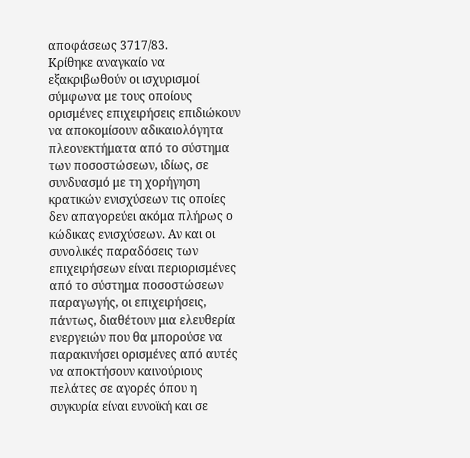αποφάσεως 3717/83.
Κρίθηκε αναγκαίο να εξακριβωθούν οι ισχυρισμοί σύμφωνα με τους οποίους ορισμένες επιχειρήσεις επιδιώκουν να αποκομίσουν αδικαιολόγητα πλεονεκτήματα από το σύστημα των ποσοστώσεων, ιδίως, σε συνδυασμό με τη χορήγηση κρατικών ενισχύσεων τις οποίες δεν απαγορεύει ακόμα πλήρως ο κώδικας ενισχύσεων. Αν και οι συνολικές παραδόσεις των επιχειρήσεων είναι περιορισμένες από το σύστημα ποσοστώσεων παραγωγής, οι επιχειρήσεις, πάντως, διαθέτουν μια ελευθερία ενεργειών που θα μπορούσε να παρακινήσει ορισμένες από αυτές να αποκτήσουν καινούριους πελάτες σε αγορές όπου η συγκυρία είναι ευνοϊκή και σε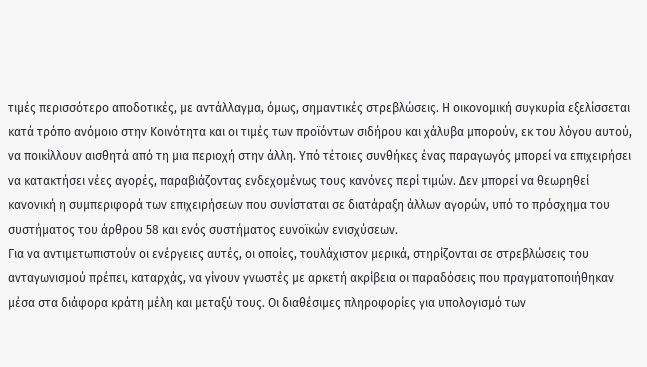τιμές περισσότερο αποδοτικές, με αντάλλαγμα, όμως, σημαντικές στρεβλώσεις. Η οικονομική συγκυρία εξελίσσεται κατά τρόπο ανόμοιο στην Κοινότητα και οι τιμές των προϊόντων σιδήρου και χάλυβα μπορούν, εκ του λόγου αυτού, να ποικίλλουν αισθητά από τη μια περιοχή στην άλλη. Υπό τέτοιες συνθήκες ένας παραγωγός μπορεί να επιχειρήσει να κατακτήσει νέες αγορές, παραβιάζοντας ενδεχομένως τους κανόνες περί τιμών. Δεν μπορεί να θεωρηθεί κανονική η συμπεριφορά των επιχειρήσεων που συνίσταται σε διατάραξη άλλων αγορών, υπό το πρόσχημα του συστήματος του άρθρου 58 και ενός συστήματος ευνοϊκών ενισχύσεων.
Για να αντιμετωπιστούν οι ενέργειες αυτές, οι οποίες, τουλάχιστον μερικά, στηρίζονται σε στρεβλώσεις του ανταγωνισμού πρέπει, καταρχάς, να γίνουν γνωστές με αρκετή ακρίβεια οι παραδόσεις που πραγματοποιήθηκαν μέσα στα διάφορα κράτη μέλη και μεταξύ τους. Οι διαθέσιμες πληροφορίες για υπολογισμό των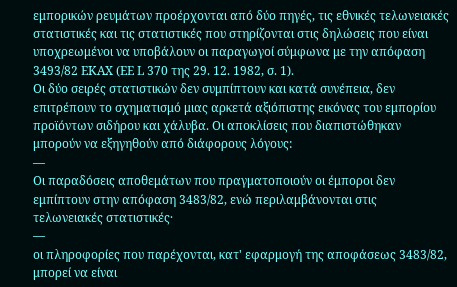εμπορικών ρευμάτων προέρχονται από δύο πηγές, τις εθνικές τελωνειακές στατιστικές και τις στατιστικές που στηρίζονται στις δηλώσεις που είναι υποχρεωμένοι να υποβάλουν οι παραγωγοί σύμφωνα με την απόφαση 3493/82 ΕΚΑΧ (ΕΕ L 370 της 29. 12. 1982, σ. 1).
Οι δύο σειρές στατιστικών δεν συμπίπτουν και κατά συνέπεια, δεν επιτρέπουν το σχηματισμό μιας αρκετά αξιόπιστης εικόνας του εμπορίου προϊόντων σιδήρου και χάλυβα. Οι αποκλίσεις που διαπιστώθηκαν μπορούν να εξηγηθούν από διάφορους λόγους:
—
Οι παραδόσεις αποθεμάτων που πραγματοποιούν οι έμποροι δεν εμπίπτουν στην απόφαση 3483/82, ενώ περιλαμβάνονται στις τελωνειακές στατιστικές·
—
οι πληροφορίες που παρέχονται, κατ' εφαρμογή της αποφάσεως 3483/82, μπορεί να είναι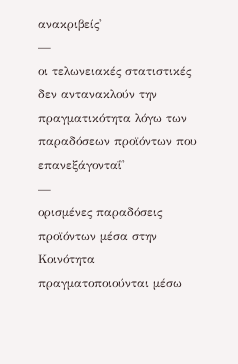ανακριβείς'
—
οι τελωνειακές στατιστικές δεν αντανακλούν την πραγματικότητα λόγω των παραδόσεων προϊόντων που επανεξάγονταΐ'
—
ορισμένες παραδόσεις προϊόντων μέσα στην Κοινότητα πραγματοποιούνται μέσω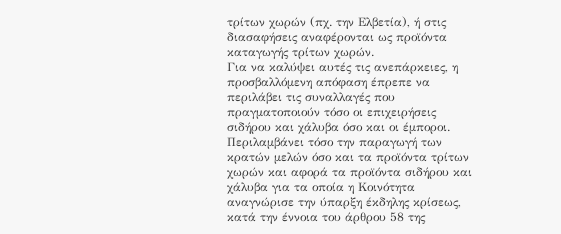τρίτων χωρών (πχ. την Ελβετία), ή στις διασαφήσεις αναφέρονται ως προϊόντα καταγωγής τρίτων χωρών.
Για να καλύψει αυτές τις ανεπάρκειες, η προσβαλλόμενη απόφαση έπρεπε να περιλάβει τις συναλλαγές που πραγματοποιούν τόσο οι επιχειρήσεις σιδήρου και χάλυβα όσο και οι έμποροι. Περιλαμβάνει τόσο την παραγωγή των κρατών μελών όσο και τα προϊόντα τρίτων χωρών και αφορά τα προϊόντα σιδήρου και χάλυβα για τα οποία η Κοινότητα αναγνώρισε την ύπαρξη έκδηλης κρίσεως, κατά την έννοια του άρθρου 58 της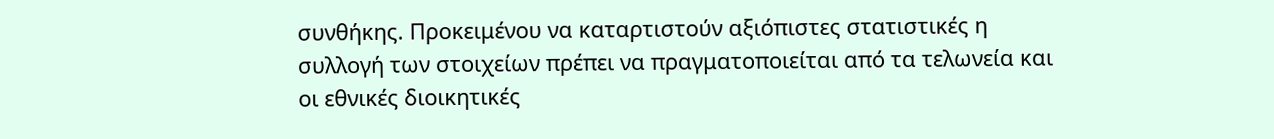συνθήκης. Προκειμένου να καταρτιστούν αξιόπιστες στατιστικές η συλλογή των στοιχείων πρέπει να πραγματοποιείται από τα τελωνεία και οι εθνικές διοικητικές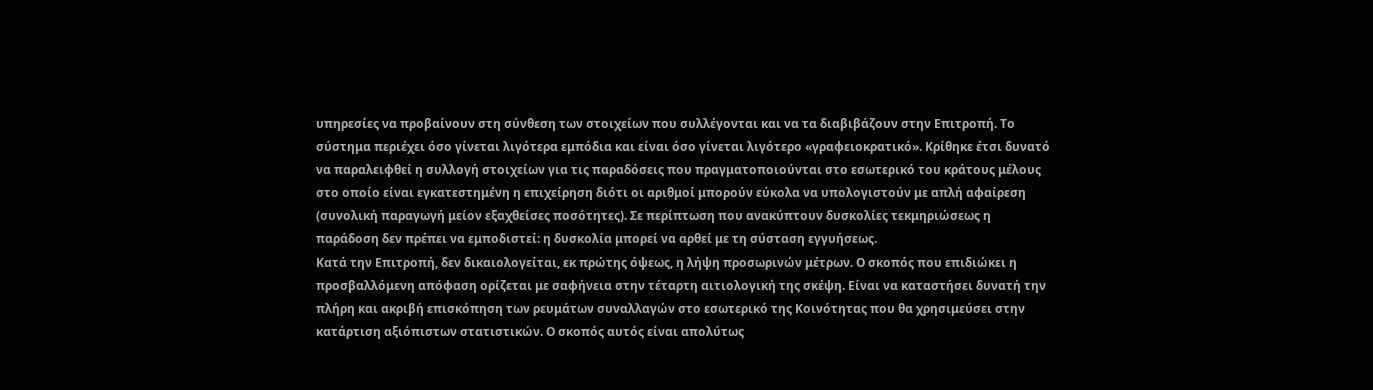υπηρεσίες να προβαίνουν στη σύνθεση των στοιχείων που συλλέγονται και να τα διαβιβάζουν στην Επιτροπή. Το σύστημα περιέχει όσο γίνεται λιγότερα εμπόδια και είναι όσο γίνεται λιγότερο «γραφειοκρατικό». Κρίθηκε έτσι δυνατό να παραλειφθεί η συλλογή στοιχείων για τις παραδόσεις που πραγματοποιούνται στο εσωτερικό του κράτους μέλους στο οποίο είναι εγκατεστημένη η επιχείρηση διότι οι αριθμοί μπορούν εύκολα να υπολογιστούν με απλή αφαίρεση (συνολική παραγωγή μείον εξαχθείσες ποσότητες). Σε περίπτωση που ανακύπτουν δυσκολίες τεκμηριώσεως η παράδοση δεν πρέπει να εμποδιστεί: η δυσκολία μπορεί να αρθεί με τη σύσταση εγγυήσεως.
Κατά την Επιτροπή, δεν δικαιολογείται, εκ πρώτης όψεως, η λήψη προσωρινών μέτρων. Ο σκοπός που επιδιώκει η προσβαλλόμενη απόφαση ορίζεται με σαφήνεια στην τέταρτη αιτιολογική της σκέψη. Είναι να καταστήσει δυνατή την πλήρη και ακριβή επισκόπηση των ρευμάτων συναλλαγών στο εσωτερικό της Κοινότητας που θα χρησιμεύσει στην κατάρτιση αξιόπιστων στατιστικών. Ο σκοπός αυτός είναι απολύτως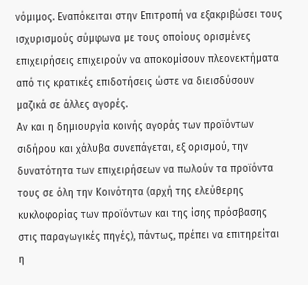νόμιμος. Εναπόκειται στην Επιτροπή να εξακριβώσει τους ισχυρισμούς σύμφωνα με τους οποίους ορισμένες επιχειρήσεις επιχειρούν να αποκομίσουν πλεονεκτήματα από τις κρατικές επιδοτήσεις ώστε να διεισδύσουν μαζικά σε άλλες αγορές.
Αν και η δημιουργία κοινής αγοράς των προϊόντων σιδήρου και χάλυβα συνεπάγεται, εξ ορισμού, την δυνατότητα των επιχειρήσεων να πωλούν τα προϊόντα τους σε όλη την Κοινότητα (αρχή της ελεύθερης κυκλοφορίας των προϊόντων και της ίσης πρόσβασης στις παραγωγικές πηγές), πάντως, πρέπει να επιτηρείται η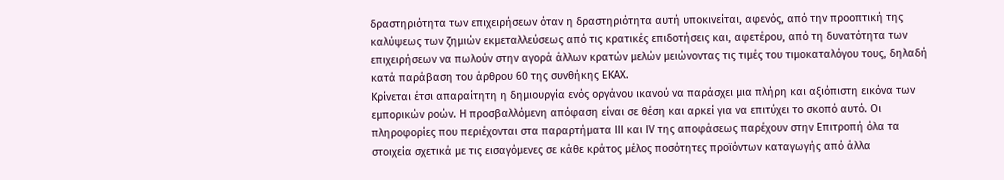δραστηριότητα των επιχειρήσεων όταν η δραστηριότητα αυτή υποκινείται, αφενός, από την προοπτική της καλύψεως των ζημιών εκμεταλλεύσεως από τις κρατικές επιδοτήσεις και, αφετέρου, από τη δυνατότητα των επιχειρήσεων να πωλούν στην αγορά άλλων κρατών μελών μειώνοντας τις τιμές του τιμοκαταλόγου τους, δηλαδή κατά παράβαση του άρθρου 60 της συνθήκης ΕΚΑΧ.
Κρίνεται έτσι απαραίτητη η δημιουργία ενός οργάνου ικανού να παράσχει μια πλήρη και αξιόπιστη εικόνα των εμπορικών ροών. Η προσβαλλόμενη απόφαση είναι σε θέση και αρκεί για να επιτύχει το σκοπό αυτό. Οι πληροφορίες που περιέχονται στα παραρτήματα III και IV της αποφάσεως παρέχουν στην Επιτροπή όλα τα στοιχεία σχετικά με τις εισαγόμενες σε κάθε κράτος μέλος ποσότητες προϊόντων καταγωγής από άλλα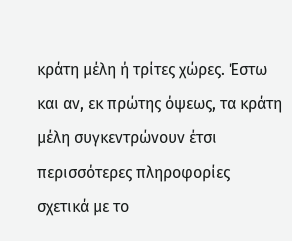κράτη μέλη ή τρίτες χώρες. Έστω και αν, εκ πρώτης όψεως, τα κράτη μέλη συγκεντρώνουν έτσι περισσότερες πληροφορίες σχετικά με το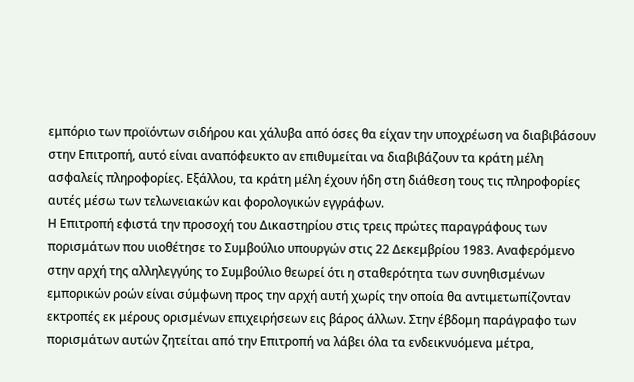εμπόριο των προϊόντων σιδήρου και χάλυβα από όσες θα είχαν την υποχρέωση να διαβιβάσουν στην Επιτροπή, αυτό είναι αναπόφευκτο αν επιθυμείται να διαβιβάζουν τα κράτη μέλη ασφαλείς πληροφορίες. Εξάλλου, τα κράτη μέλη έχουν ήδη στη διάθεση τους τις πληροφορίες αυτές μέσω των τελωνειακών και φορολογικών εγγράφων.
Η Επιτροπή εφιστά την προσοχή του Δικαστηρίου στις τρεις πρώτες παραγράφους των πορισμάτων που υιοθέτησε το Συμβούλιο υπουργών στις 22 Δεκεμβρίου 1983. Αναφερόμενο στην αρχή της αλληλεγγύης το Συμβούλιο θεωρεί ότι η σταθερότητα των συνηθισμένων εμπορικών ροών είναι σύμφωνη προς την αρχή αυτή χωρίς την οποία θα αντιμετωπίζονταν εκτροπές εκ μέρους ορισμένων επιχειρήσεων εις βάρος άλλων. Στην έβδομη παράγραφο των πορισμάτων αυτών ζητείται από την Επιτροπή να λάβει όλα τα ενδεικνυόμενα μέτρα,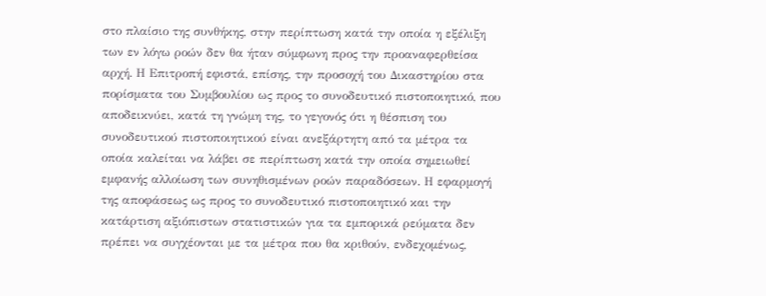στο πλαίσιο της συνθήκης, στην περίπτωση κατά την οποία η εξέλιξη των εν λόγω ροών δεν θα ήταν σύμφωνη προς την προαναφερθείσα αρχή. Η Επιτροπή εφιστά, επίσης, την προσοχή του Δικαστηρίου στα πορίσματα του Συμβουλίου ως προς το συνοδευτικό πιστοποιητικό, που αποδεικνύει, κατά τη γνώμη της, το γεγονός ότι η θέσπιση του συνοδευτικού πιστοποιητικού είναι ανεξάρτητη από τα μέτρα τα οποία καλείται να λάβει σε περίπτωση κατά την οποία σημειωθεί εμφανής αλλοίωση των συνηθισμένων ροών παραδόσεων. Η εφαρμογή της αποφάσεως ως προς το συνοδευτικό πιστοποιητικό και την κατάρτιση αξιόπιστων στατιστικών για τα εμπορικά ρεύματα δεν πρέπει να συγχέονται με τα μέτρα που θα κριθούν, ενδεχομένως,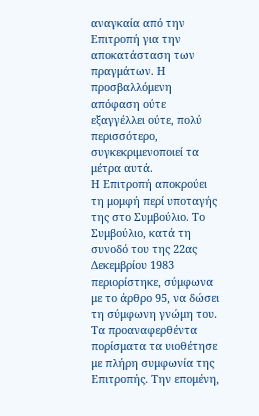αναγκαία από την Επιτροπή για την αποκατάσταση των πραγμάτων. Η προσβαλλόμενη απόφαση ούτε εξαγγέλλει ούτε, πολύ περισσότερο, συγκεκριμενοποιεί τα μέτρα αυτά.
Η Επιτροπή αποκρούει τη μομφή περί υποταγής της στο Συμβούλιο. Το Συμβούλιο, κατά τη συνοδό του της 22ας Δεκεμβρίου 1983 περιορίστηκε, σύμφωνα με το άρθρο 95, να δώσει τη σύμφωνη γνώμη του. Τα προαναφερθέντα πορίσματα τα υιοθέτησε με πλήρη συμφωνία της Επιτροπής. Την επομένη,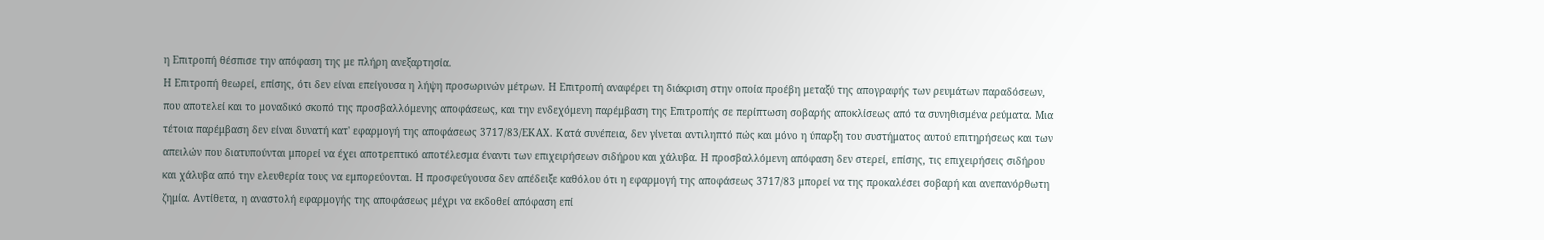η Επιτροπή θέσπισε την απόφαση της με πλήρη ανεξαρτησία.
Η Επιτροπή θεωρεί, επίσης, ότι δεν είναι επείγουσα η λήψη προσωρινών μέτρων. Η Επιτροπή αναφέρει τη διάκριση στην οποία προέβη μεταξύ της απογραφής των ρευμάτων παραδόσεων, που αποτελεί και το μοναδικό σκοπό της προσβαλλόμενης αποφάσεως, και την ενδεχόμενη παρέμβαση της Επιτροπής σε περίπτωση σοβαρής αποκλίσεως από τα συνηθισμένα ρεύματα. Μια τέτοια παρέμβαση δεν είναι δυνατή κατ' εφαρμογή της αποφάσεως 3717/83/ΕΚΑΧ. Κατά συνέπεια, δεν γίνεται αντιληπτό πώς και μόνο η ύπαρξη του συστήματος αυτού επιτηρήσεως και των απειλών που διατυπούνται μπορεί να έχει αποτρεπτικό αποτέλεσμα έναντι των επιχειρήσεων σιδήρου και χάλυβα. Η προσβαλλόμενη απόφαση δεν στερεί, επίσης, τις επιχειρήσεις σιδήρου και χάλυβα από την ελευθερία τους να εμπορεύονται. Η προσφεύγουσα δεν απέδειξε καθόλου ότι η εφαρμογή της αποφάσεως 3717/83 μπορεί να της προκαλέσει σοβαρή και ανεπανόρθωτη ζημία. Αντίθετα, η αναστολή εφαρμογής της αποφάσεως μέχρι να εκδοθεί απόφαση επί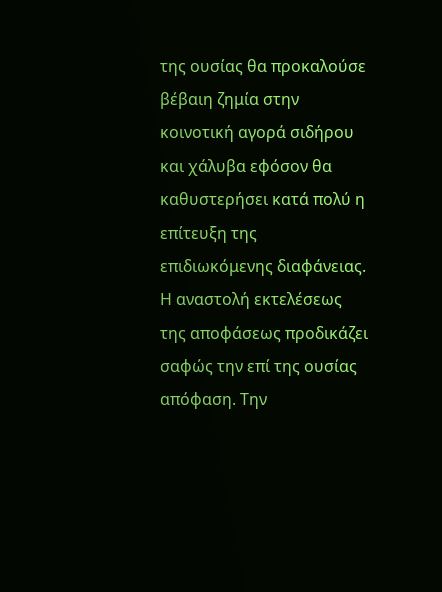της ουσίας θα προκαλούσε βέβαιη ζημία στην κοινοτική αγορά σιδήρου και χάλυβα εφόσον θα καθυστερήσει κατά πολύ η επίτευξη της επιδιωκόμενης διαφάνειας. Η αναστολή εκτελέσεως της αποφάσεως προδικάζει σαφώς την επί της ουσίας απόφαση. Την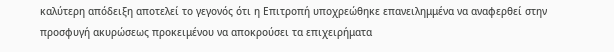καλύτερη απόδειξη αποτελεί το γεγονός ότι η Επιτροπή υποχρεώθηκε επανειλημμένα να αναφερθεί στην προσφυγή ακυρώσεως προκειμένου να αποκρούσει τα επιχειρήματα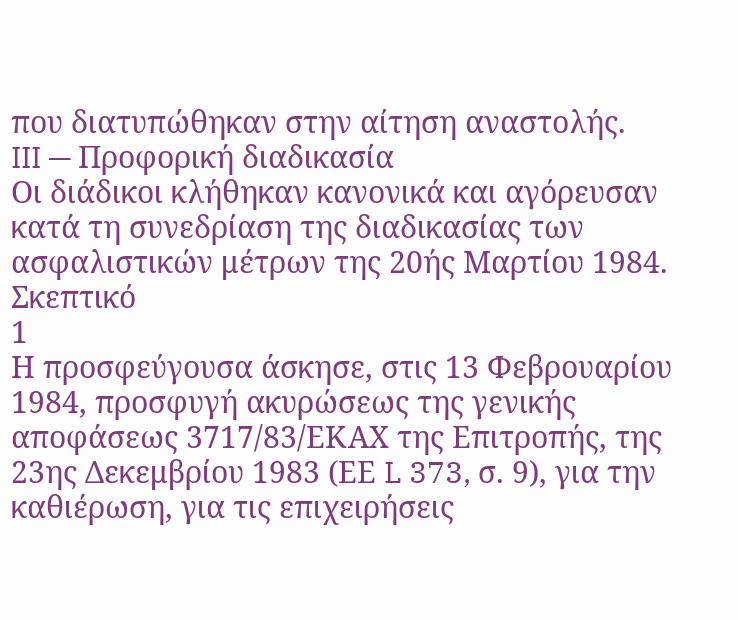που διατυπώθηκαν στην αίτηση αναστολής.
III — Προφορική διαδικασία
Οι διάδικοι κλήθηκαν κανονικά και αγόρευσαν κατά τη συνεδρίαση της διαδικασίας των ασφαλιστικών μέτρων της 20ής Μαρτίου 1984.
Σκεπτικό
1
Η προσφεύγουσα άσκησε, στις 13 Φεβρουαρίου 1984, προσφυγή ακυρώσεως της γενικής αποφάσεως 3717/83/ΕΚΑΧ της Επιτροπής, της 23ης Δεκεμβρίου 1983 (ΕΕ L 373, σ. 9), για την καθιέρωση, για τις επιχειρήσεις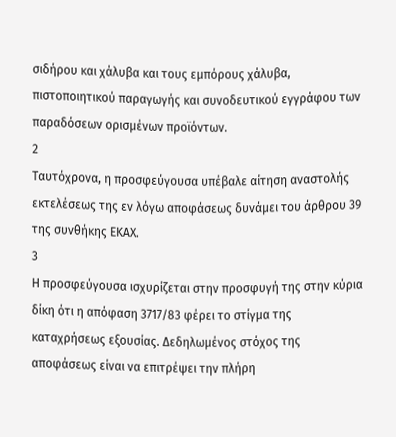σιδήρου και χάλυβα και τους εμπόρους χάλυβα, πιστοποιητικού παραγωγής και συνοδευτικού εγγράφου των παραδόσεων ορισμένων προϊόντων.
2
Ταυτόχρονα, η προσφεύγουσα υπέβαλε αίτηση αναστολής εκτελέσεως της εν λόγω αποφάσεως δυνάμει του άρθρου 39 της συνθήκης ΕΚΑΧ.
3
Η προσφεύγουσα ισχυρίζεται στην προσφυγή της στην κύρια δίκη ότι η απόφαση 3717/83 φέρει το στίγμα της καταχρήσεως εξουσίας. Δεδηλωμένος στόχος της αποφάσεως είναι να επιτρέψει την πλήρη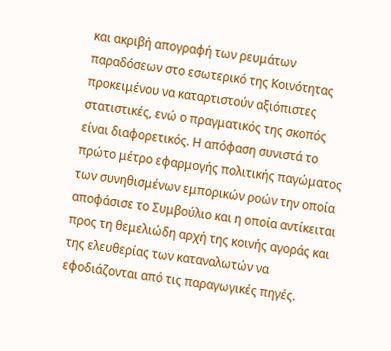και ακριβή απογραφή των ρευμάτων παραδόσεων στο εσωτερικό της Κοινότητας προκειμένου να καταρτιστούν αξιόπιστες στατιστικές, ενώ ο πραγματικός της σκοπός είναι διαφορετικός. Η απόφαση συνιστά το πρώτο μέτρο εφαρμογής πολιτικής παγώματος των συνηθισμένων εμπορικών ροών την οποία αποφάσισε το Συμβούλιο και η οποία αντίκειται προς τη θεμελιώδη αρχή της κοινής αγοράς και της ελευθερίας των καταναλωτών να εφοδιάζονται από τις παραγωγικές πηγές.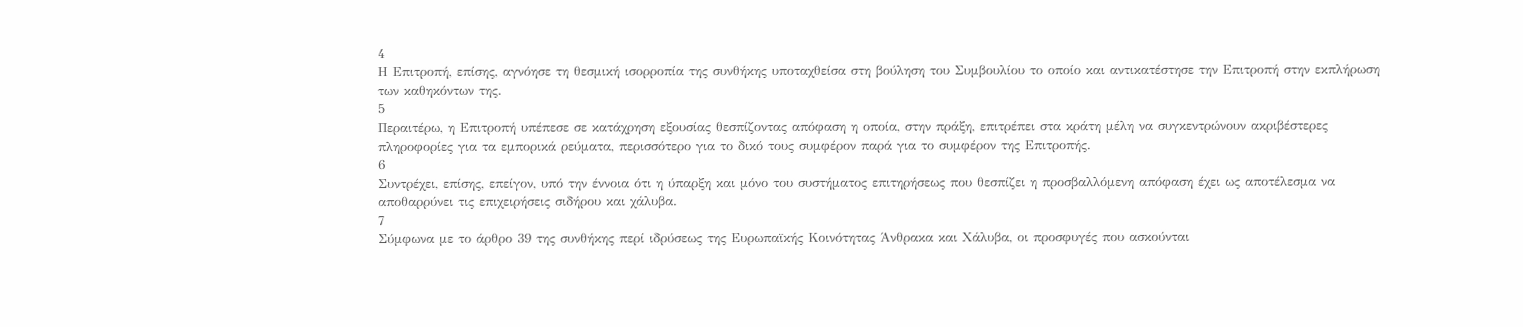4
Η Επιτροπή, επίσης, αγνόησε τη θεσμική ισορροπία της συνθήκης υποταχθείσα στη βούληση του Συμβουλίου το οποίο και αντικατέστησε την Επιτροπή στην εκπλήρωση των καθηκόντων της.
5
Περαιτέρω, η Επιτροπή υπέπεσε σε κατάχρηση εξουσίας θεσπίζοντας απόφαση η οποία, στην πράξη, επιτρέπει στα κράτη μέλη να συγκεντρώνουν ακριβέστερες πληροφορίες για τα εμπορικά ρεύματα, περισσότερο για το δικό τους συμφέρον παρά για το συμφέρον της Επιτροπής.
6
Συντρέχει, επίσης, επείγον, υπό την έννοια ότι η ύπαρξη και μόνο του συστήματος επιτηρήσεως που θεσπίζει η προσβαλλόμενη απόφαση έχει ως αποτέλεσμα να αποθαρρύνει τις επιχειρήσεις σιδήρου και χάλυβα.
7
Σύμφωνα με το άρθρο 39 της συνθήκης περί ιδρύσεως της Ευρωπαϊκής Κοινότητας Άνθρακα και Χάλυβα, οι προσφυγές που ασκούνται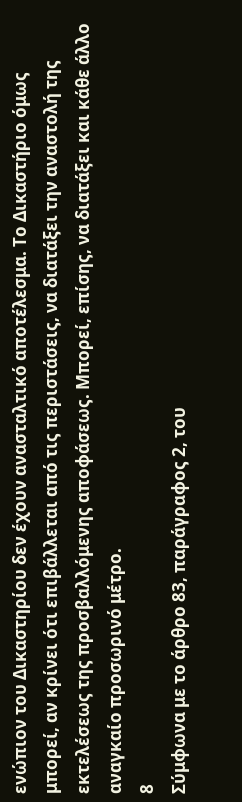ενώπιον του Δικαστηρίου δεν έχουν ανασταλτικό αποτέλεσμα. Το Δικαστήριο όμως μπορεί, αν κρίνει ότι επιβάλλεται από τις περιστάσεις, να διατάξει την αναστολή της εκτελέσεως της προσβαλλόμενης αποφάσεως. Μπορεί, επίσης, να διατάξει και κάθε άλλο αναγκαίο προσωρινό μέτρο.
8
Σύμφωνα με το άρθρο 83, παράγραφος 2, του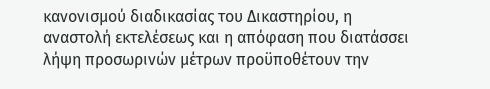κανονισμού διαδικασίας του Δικαστηρίου, η αναστολή εκτελέσεως και η απόφαση που διατάσσει λήψη προσωρινών μέτρων προϋποθέτουν την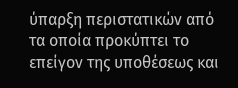ύπαρξη περιστατικών από τα οποία προκύπτει το επείγον της υποθέσεως και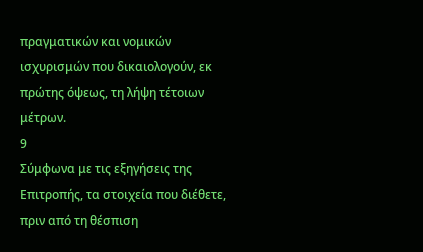πραγματικών και νομικών ισχυρισμών που δικαιολογούν, εκ πρώτης όψεως, τη λήψη τέτοιων μέτρων.
9
Σύμφωνα με τις εξηγήσεις της Επιτροπής, τα στοιχεία που διέθετε, πριν από τη θέσπιση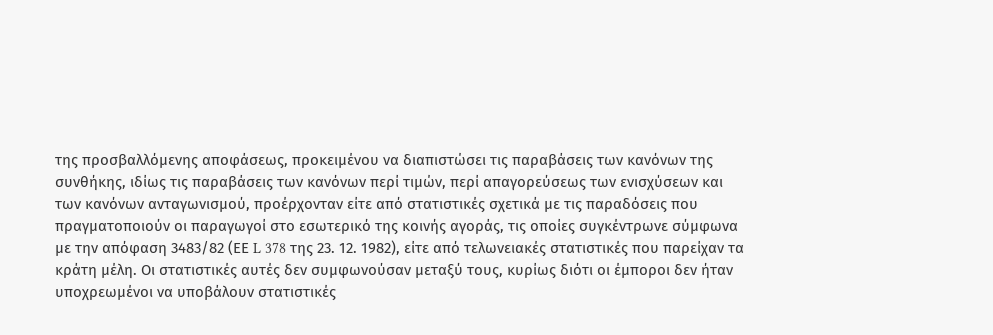της προσβαλλόμενης αποφάσεως, προκειμένου να διαπιστώσει τις παραβάσεις των κανόνων της συνθήκης, ιδίως τις παραβάσεις των κανόνων περί τιμών, περί απαγορεύσεως των ενισχύσεων και των κανόνων ανταγωνισμού, προέρχονταν είτε από στατιστικές σχετικά με τις παραδόσεις που πραγματοποιούν οι παραγωγοί στο εσωτερικό της κοινής αγοράς, τις οποίες συγκέντρωνε σύμφωνα με την απόφαση 3483/82 (ΕΕ L 378 της 23. 12. 1982), είτε από τελωνειακές στατιστικές που παρείχαν τα κράτη μέλη. Οι στατιστικές αυτές δεν συμφωνούσαν μεταξύ τους, κυρίως διότι οι έμποροι δεν ήταν υποχρεωμένοι να υποβάλουν στατιστικές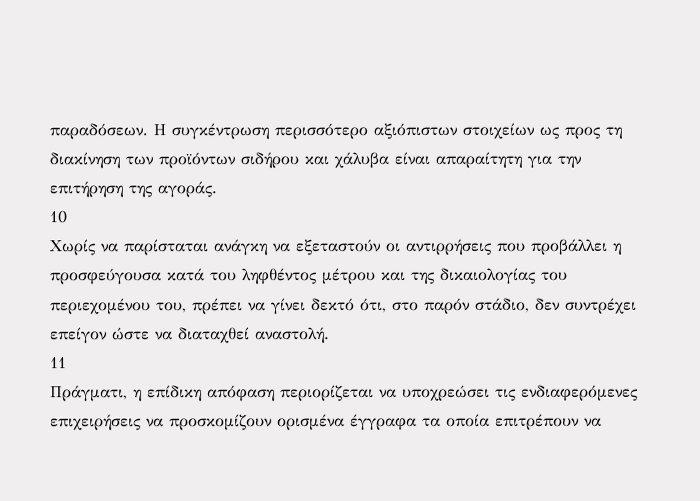παραδόσεων. Η συγκέντρωση περισσότερο αξιόπιστων στοιχείων ως προς τη διακίνηση των προϊόντων σιδήρου και χάλυβα είναι απαραίτητη για την επιτήρηση της αγοράς.
10
Χωρίς να παρίσταται ανάγκη να εξεταστούν οι αντιρρήσεις που προβάλλει η προσφεύγουσα κατά του ληφθέντος μέτρου και της δικαιολογίας του περιεχομένου του, πρέπει να γίνει δεκτό ότι, στο παρόν στάδιο, δεν συντρέχει επείγον ώστε να διαταχθεί αναστολή.
11
Πράγματι, η επίδικη απόφαση περιορίζεται να υποχρεώσει τις ενδιαφερόμενες επιχειρήσεις να προσκομίζουν ορισμένα έγγραφα τα οποία επιτρέπουν να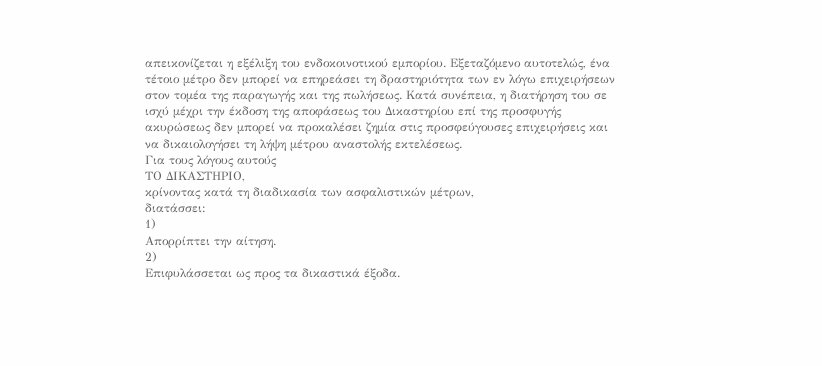απεικονίζεται η εξέλιξη του ενδοκοινοτικού εμπορίου. Εξεταζόμενο αυτοτελώς, ένα τέτοιο μέτρο δεν μπορεί να επηρεάσει τη δραστηριότητα των εν λόγω επιχειρήσεων στον τομέα της παραγωγής και της πωλήσεως. Κατά συνέπεια, η διατήρηση του σε ισχύ μέχρι την έκδοση της αποφάσεως του Δικαστηρίου επί της προσφυγής ακυρώσεως δεν μπορεί να προκαλέσει ζημία στις προσφεύγουσες επιχειρήσεις και να δικαιολογήσει τη λήψη μέτρου αναστολής εκτελέσεως.
Για τους λόγους αυτούς
ΤΟ ΔΙΚΑΣΤΗΡΙΟ,
κρίνοντας κατά τη διαδικασία των ασφαλιστικών μέτρων,
διατάσσει:
1)
Απορρίπτει την αίτηση.
2)
Επιφυλάσσεται ως προς τα δικαστικά έξοδα.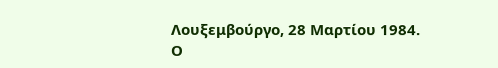Λουξεμβούργο, 28 Μαρτίου 1984.
Ο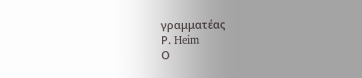γραμματέας
Ρ. Heim
Ο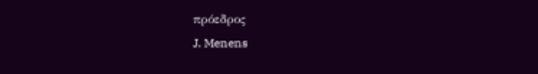πρόεδρος
J. Menens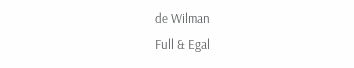de Wilman
Full & Egal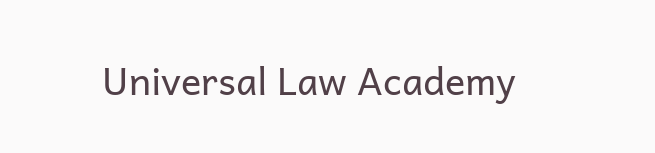Universal Law Academy